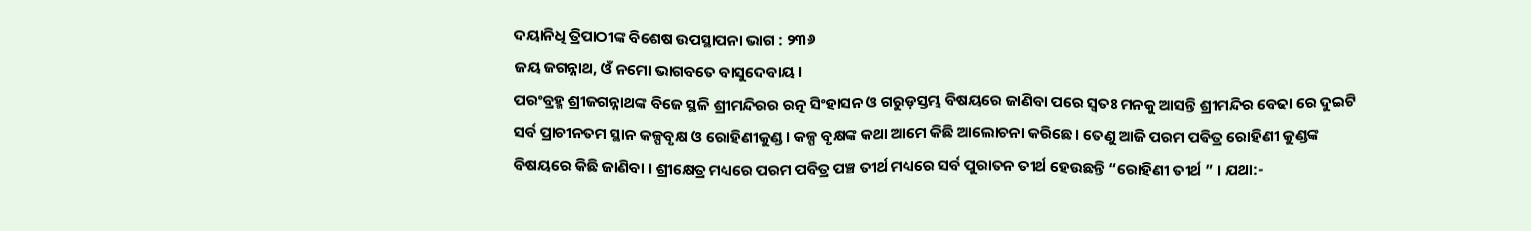ଦୟାନିଧି ତ୍ରିପାଠୀଙ୍କ ବିଶେଷ ଉପସ୍ଥାପନା ଭାଗ : ୨୩୬
ଜୟ ଜଗନ୍ନାଥ, ଓଁ ନମୋ ଭାଗବତେ ବାସୁଦେବାୟ ।
ପରଂବ୍ରହ୍ମ ଶ୍ରୀଜଗନ୍ନାଥଙ୍କ ବିଜେ ସ୍ଥଳି ଶ୍ରୀମନ୍ଦିରର ରତ୍ନ ସିଂହାସନ ଓ ଗରୁଡ଼ସ୍ତମ୍ଭ ବିଷୟରେ ଜାଣିବା ପରେ ସ୍ୱତଃ ମନକୁ ଆସନ୍ତି ଶ୍ରୀମନ୍ଦିର ବେଢା ରେ ଦୁଇଟି ସର୍ବ ପ୍ରାଚୀନତମ ସ୍ଥାନ କଳ୍ପବୃକ୍ଷ ଓ ରୋହିଣୀକୁଣ୍ଡ । କଳ୍ପ ବୃକ୍ଷଙ୍କ କଥା ଆମେ କିଛି ଆଲୋଚନା କରିଛେ । ତେଣୁ ଆଜି ପରମ ପଵିତ୍ର ରୋହିଣୀ କୁଣ୍ଡଙ୍କ ବିଷୟରେ କିଛି ଜାଣିବା । ଶ୍ରୀକ୍ଷେତ୍ର ମଧ୍ୟରେ ପରମ ପବିତ୍ର ପଞ୍ଚ ତୀର୍ଥ ମଧ୍ୟରେ ସର୍ବ ପୁରାତନ ତୀର୍ଥ ହେଉଛନ୍ତି “ରୋହିଣୀ ତୀର୍ଥ ” । ଯଥା:-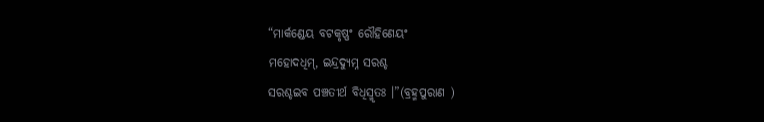“ମାର୍କଣ୍ଡେୟ ବଟକୃଷ୍ଣଂ ରୌହିଣେୟଂ
ମହୋଦଧିମ୍, ଇନ୍ଦ୍ରଦ୍ୟୁମ୍ନ ସରଶ୍ଚ
ସରଶ୍ଚଇବ ପଞ୍ଚତୀର୍ଥ ବିଧିସ୍ମୃତଃ ।”(ବ୍ରହ୍ମପୁରାଣ )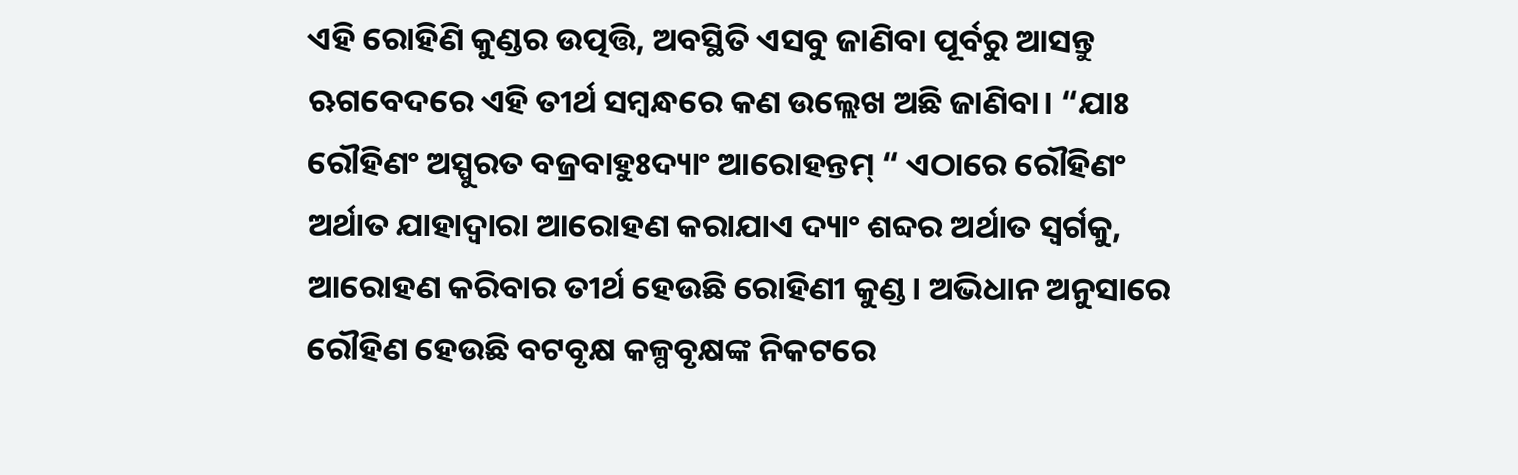ଏହି ରୋହିଣି କୁଣ୍ଡର ଉତ୍ପତ୍ତି, ଅବସ୍ଥିତି ଏସବୁ ଜାଣିବା ପୂର୍ବରୁ ଆସନ୍ତୁ ଋଗବେଦରେ ଏହି ତୀର୍ଥ ସମ୍ବନ୍ଧରେ କଣ ଉଲ୍ଲେଖ ଅଛି ଜାଣିବା। “ଯାଃ ରୌହିଣଂ ଅସ୍ପୁରତ ବଜ୍ରବାହୁଃଦ୍ୟାଂ ଆରୋହନ୍ତମ୍ “ ଏଠାରେ ରୌହିଣଂ ଅର୍ଥାତ ଯାହାଦ୍ୱାରା ଆରୋହଣ କରାଯାଏ ଦ୍ୟାଂ ଶବ୍ଦର ଅର୍ଥାତ ସ୍ୱର୍ଗକୁ, ଆରୋହଣ କରିବାର ତୀର୍ଥ ହେଉଛି ରୋହିଣୀ କୁଣ୍ଡ। ଅଭିଧାନ ଅନୁସାରେ ରୌହିଣ ହେଉଛି ବଟବୃକ୍ଷ କଳ୍ପବୃକ୍ଷଙ୍କ ନିକଟରେ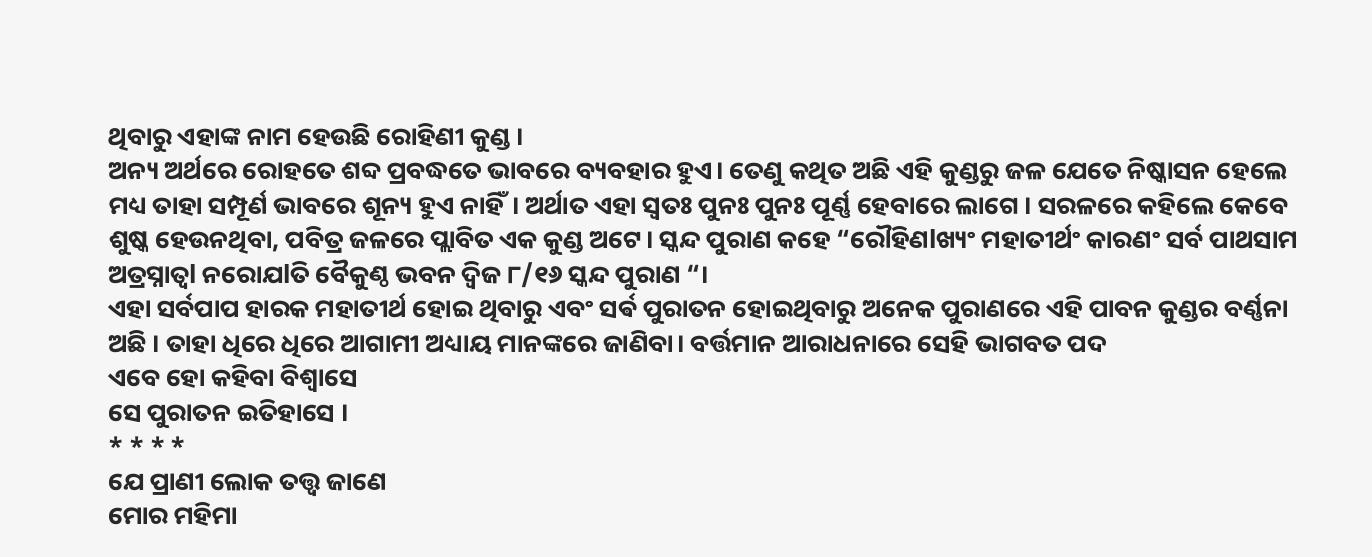ଥିବାରୁ ଏହାଙ୍କ ନାମ ହେଉଛି ରୋହିଣୀ କୁଣ୍ଡ ।
ଅନ୍ୟ ଅର୍ଥରେ ରୋହତେ ଶବ୍ଦ ପ୍ରବଦ୍ଧତେ ଭାବରେ ବ୍ୟବହାର ହୁଏ। ତେଣୁ କଥିତ ଅଛି ଏହି କୁଣ୍ଡରୁ ଜଳ ଯେତେ ନିଷ୍କାସନ ହେଲେ ମଧ୍ୟ ତାହା ସମ୍ପୂର୍ଣ ଭାବରେ ଶୂନ୍ୟ ହୁଏ ନାହିଁ। ଅର୍ଥାତ ଏହା ସ୍ୱତଃ ପୁନଃ ପୁନଃ ପୂର୍ଣ୍ଣ ହେବାରେ ଲାଗେ । ସରଳରେ କହିଲେ କେବେ ଶୁଷ୍କ ହେଉନଥିବା, ପବିତ୍ର ଜଳରେ ପ୍ଲାବିତ ଏକ କୁଣ୍ଡ ଅଟେ। ସ୍କନ୍ଦ ପୁରାଣ କହେ “ରୌହିଣlଖ୍ୟଂ ମହାତୀର୍ଥଂ କାରଣଂ ସର୍ବ ପାଥସାମ ଅତ୍ରସ୍ନାତ୍ୱl ନରୋଯlତି ବୈକୁଣ୍ଠ ଭବନ ଦ୍ଵିଜ ୮/୧୬ ସ୍କନ୍ଦ ପୁରାଣ “।
ଏହା ସର୍ବପାପ ହାରକ ମହାତୀର୍ଥ ହୋଇ ଥିବାରୁ ଏବଂ ସର୍ଵ ପୁରାତନ ହୋଇଥିବାରୁ ଅନେକ ପୁରାଣରେ ଏହି ପାବନ କୁଣ୍ଡର ବର୍ଣ୍ଣନା ଅଛି । ତାହା ଧିରେ ଧିରେ ଆଗାମୀ ଅଧ୍ୟାୟ ମାନଙ୍କରେ ଜାଣିବା। ବର୍ତ୍ତମାନ ଆରାଧନାରେ ସେହି ଭାଗବତ ପଦ
ଏବେ ହୋ କହିବା ବିଶ୍ୱାସେ
ସେ ପୁରାତନ ଇତିହାସେ ।
* * * *
ଯେ ପ୍ରାଣୀ ଲୋକ ତତ୍ତ୍ୱ ଜାଣେ
ମୋର ମହିମା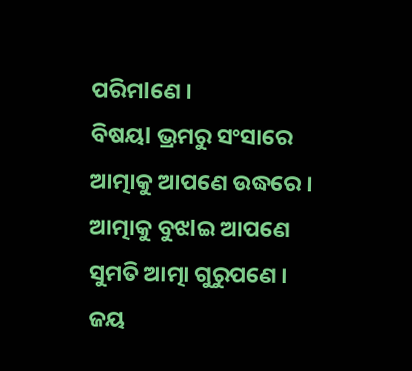ପରିମlଣେ ।
ବିଷୟl ଭ୍ରମରୁ ସଂସାରେ
ଆତ୍ମାକୁ ଆପଣେ ଉଦ୍ଧରେ ।
ଆତ୍ମାକୁ ବୁଝlଇ ଆପଣେ
ସୁମତି ଆତ୍ମା ଗୁରୁପଣେ ।
ଜୟ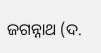ଜଗନ୍ନାଥ (ଦ.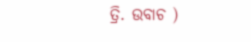ତ୍ରି. ଉବାଚ )